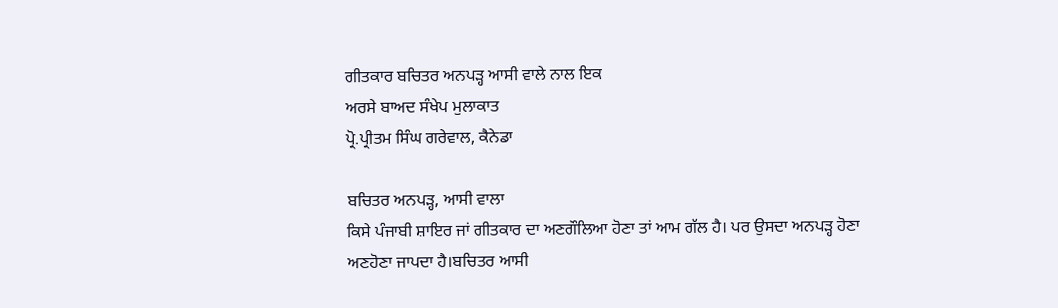ਗੀਤਕਾਰ ਬਚਿਤਰ ਅਨਪੜ੍ਹ ਆਸੀ ਵਾਲੇ ਨਾਲ ਇਕ
ਅਰਸੇ ਬਾਅਦ ਸੰਖੇਪ ਮੁਲਾਕਾਤ
ਪ੍ਰੋ.ਪ੍ਰੀਤਮ ਸਿੰਘ ਗਰੇਵਾਲ, ਕੈਨੇਡਾ

ਬਚਿਤਰ ਅਨਪੜ੍ਹ, ਆਸੀ ਵਾਲਾ
ਕਿਸੇ ਪੰਜਾਬੀ ਸ਼ਾਇਰ ਜਾਂ ਗੀਤਕਾਰ ਦਾ ਅਣਗੌਲਿਆ ਹੋਣਾ ਤਾਂ ਆਮ ਗੱਲ ਹੈ। ਪਰ ਉਸਦਾ ਅਨਪੜ੍ਹ ਹੋਣਾ
ਅਣਹੋਣਾ ਜਾਪਦਾ ਹੈ।ਬਚਿਤਰ ਆਸੀ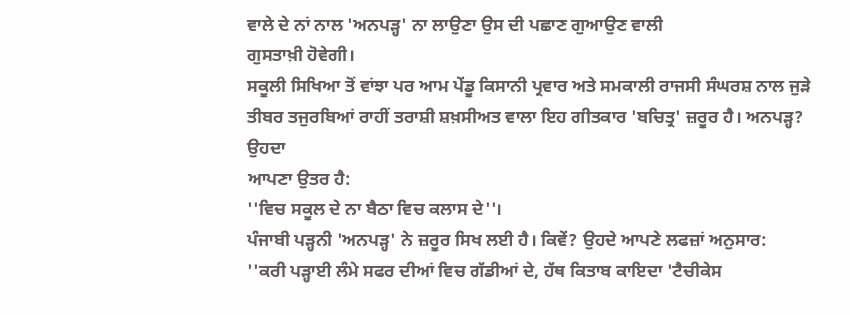ਵਾਲੇ ਦੇ ਨਾਂ ਨਾਲ 'ਅਨਪੜ੍ਹ' ਨਾ ਲਾਉਣਾ ਉਸ ਦੀ ਪਛਾਣ ਗੁਆਉਣ ਵਾਲੀ
ਗੁਸਤਾਖ਼ੀ ਹੋਵੇਗੀ।
ਸਕੂਲੀ ਸਿਖਿਆ ਤੋਂ ਵਾਂਝਾ ਪਰ ਆਮ ਪੇਂਡੂ ਕਿਸਾਨੀ ਪ੍ਰਵਾਰ ਅਤੇ ਸਮਕਾਲੀ ਰਾਜਸੀ ਸੰਘਰਸ਼ ਨਾਲ ਜੁੜੇ
ਤੀਬਰ ਤਜੁਰਬਿਆਂ ਰਾਹੀਂ ਤਰਾਸ਼ੀ ਸ਼ਖ਼ਸੀਅਤ ਵਾਲਾ ਇਹ ਗੀਤਕਾਰ 'ਬਚਿਤ੍ਰ' ਜ਼ਰੂਰ ਹੈ। ਅਨਪੜ੍ਹ? ਉਹਦਾ
ਆਪਣਾ ਉਤਰ ਹੈ:
''ਵਿਚ ਸਕੂਲ ਦੇ ਨਾ ਬੈਠਾ ਵਿਚ ਕਲਾਸ ਦੇ''।
ਪੰਜਾਬੀ ਪੜ੍ਹਨੀ 'ਅਨਪੜ੍ਹ' ਨੇ ਜ਼ਰੂਰ ਸਿਖ ਲਈ ਹੈ। ਕਿਵੇਂ? ਉਹਦੇ ਆਪਣੇ ਲਫਜ਼ਾਂ ਅਨੁਸਾਰ:
''ਕਰੀ ਪੜ੍ਹਾਈ ਲੰਮੇ ਸਫਰ ਦੀਆਂ ਵਿਚ ਗੱਡੀਆਂ ਦੇ, ਹੱਥ ਕਿਤਾਬ ਕਾਇਦਾ 'ਟੈਚੀਕੇਸ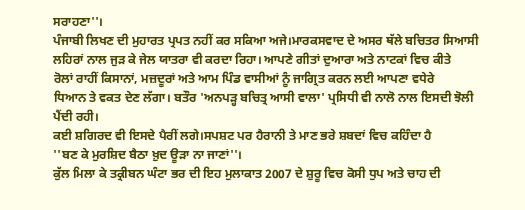ਸਰਾਹਣਾ''।
ਪੰਜਾਬੀ ਲਿਖਣ ਦੀ ਮੁਹਾਰਤ ਪ੍ਰਪਤ ਨਹੀਂ ਕਰ ਸਕਿਆ ਅਜੇ।ਮਾਰਕਸਵਾਦ ਦੇ ਅਸਰ ਥੱਲੇ ਬਚਿਤਰ ਸਿਆਸੀ
ਲਹਿਰਾਂ ਨਾਲ ਜੁੜ ਕੇ ਜੇਲ ਯਾਤਰਾ ਵੀ ਕਰਦਾ ਰਿਹਾ। ਆਪਣੇ ਗੀਤਾਂ ਦੁਆਰਾ ਅਤੇ ਨਾਟਕਾਂ ਵਿਚ ਕੀਤੇ
ਰੋਲਾਂ ਰਾਹੀਂ ਕਿਸਾਨਾਂ, ਮਜ਼ਦੂਰਾਂ ਅਤੇ ਆਮ ਪਿੰਡ ਵਾਸੀਆਂ ਨੂੰ ਜਾਗ੍ਰਿਤ ਕਰਨ ਲਈ ਆਪਣਾ ਵਧੇਰੇ
ਧਿਆਨ ਤੇ ਵਕਤ ਦੇਣ ਲੱਗਾ। ਬਤੌਰ 'ਅਨਪੜ੍ਹ ਬਚਿਤ੍ਰ ਆਸੀ ਵਾਲਾ' ਪ੍ਰਸਿਧੀ ਵੀ ਨਾਲੋ ਨਾਲ ਇਸਦੀ ਝੋਲੀ
ਪੈਂਦੀ ਰਹੀ।
ਕਈ ਸ਼ਗਿਰਦ ਵੀ ਇਸਦੇ ਪੈਰੀਂ ਲਗੇ।ਸਪਸ਼ਟ ਪਰ ਹੈਰਾਨੀ ਤੇ ਮਾਣ ਭਰੇ ਸ਼ਬਦਾਂ ਵਿਚ ਕਹਿੰਦਾ ਹੈ
''ਬਣ ਕੇ ਮੁਰਸ਼ਿਦ ਬੈਠਾ ਖ਼ੁਦ ਊੜਾ ਨਾ ਜਾਣਾਂ''।
ਕੁੱਲ ਮਿਲਾ ਕੇ ਤਕ੍ਰੀਬਨ ਘੰਟਾ ਭਰ ਦੀ ਇਹ ਮੁਲਾਕਾਤ 2007 ਦੇ ਸ਼ੁਰੂ ਵਿਚ ਕੋਸੀ ਧੁਪ ਅਤੇ ਚਾਹ ਦੀ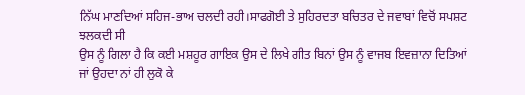ਨਿੱਘ ਮਾਣਦਿਆਂ ਸਹਿਜ-ਭਾਅ ਚਲਦੀ ਰਹੀ।ਸਾਫਗੋਈ ਤੇ ਸੁਹਿਰਦਤਾ ਬਚਿਤਰ ਦੇ ਜਵਾਬਾਂ ਵਿਚੋਂ ਸਪਸ਼ਟ
ਝਲਕਦੀ ਸੀ
ਉਸ ਨੂੰ ਗਿਲਾ ਹੈ ਕਿ ਕਈ ਮਸ਼ਹੂਰ ਗਾਇਕ ਉਸ ਦੇ ਲਿਖੇ ਗੀਤ ਬਿਨਾਂ ਉਸ ਨੂੰ ਵਾਜਬ ਇਵਜ਼ਾਨਾ ਦਿਤਿਆਂ
ਜਾਂ ਉਹਦਾ ਨਾਂ ਹੀ ਲੁਕੋ ਕੇ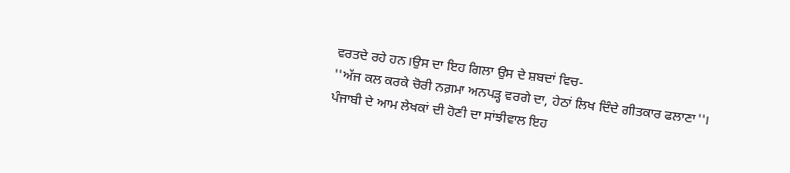ਵਰਤਦੇ ਰਹੇ ਹਨ।ਉਸ ਦਾ ਇਹ ਗਿਲਾ ਉਸ ਦੇ ਸ਼ਬਦਾਂ ਵਿਚ-
''ਅੱਜ ਕਲ ਕਰਕੇ ਚੋਰੀ ਨਗ਼ਮਾ ਅਨਪੜ੍ਹ ਵਰਗੇ ਦਾ, ਹੇਠਾਂ ਲਿਖ ਦਿੰਦੇ ਗੀਤਕਾਰ ਫਲਾਣਾ''।
ਪੰਜਾਬੀ ਦੇ ਆਮ ਲੇਖਕਾਂ ਦੀ ਹੋਣੀ ਦਾ ਸਾਂਝੀਵਾਲ ਇਹ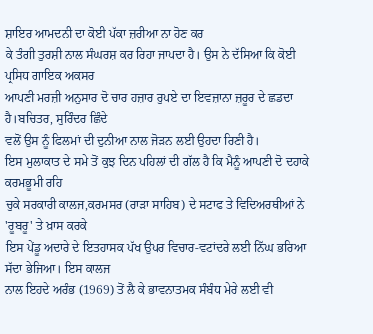ਸ਼ਾਇਰ ਆਮਦਨੀ ਦਾ ਕੋਈ ਪੱਕਾ ਜ਼ਰੀਆ ਨਾ ਹੋਣ ਕਰ
ਕੇ ਤੰਗੀ ਤੁਰਸ਼ੀ ਨਾਲ ਸੰਘਰਸ਼ ਕਰ ਰਿਹਾ ਜਾਪਦਾ ਹੈ। ਉਸ ਨੇ ਦੱਸਿਆ ਕਿ ਕੋਈ ਪ੍ਰਸਿਧ ਗਾਇਕ ਅਕਸਰ
ਆਪਣੀ ਮਰਜ਼ੀ ਅਨੁਸਾਰ ਦੋ ਚਾਰ ਹਜ਼ਾਰ ਰੁਪਏ ਦਾ ਇਵਜ਼ਾਨਾ ਜ਼ਰੂਰ ਦੇ ਛਡਦਾ ਹੈ।ਬਚਿਤਰ, ਸੁਰਿੰਦਰ ਛਿੰਦੇ
ਵਲੋਂ ਉਸ ਨੂੰ ਫਿਲਮਾਂ ਦੀ ਦੁਨੀਆ ਨਾਲ ਜੋੜਨ ਲਈ ਉਹਦਾ ਰਿਣੀ ਹੈ।
ਇਸ ਮੁਲਾਕਾਤ ਦੇ ਸਮੇ ਤੋਂ ਕੁਝ ਦਿਨ ਪਹਿਲਾਂ ਦੀ ਗੱਲ ਹੈ ਕਿ ਮੈਨੂੰ ਆਪਣੀ ਦੋ ਦਹਾਕੇ ਕਰਮਭੂਮੀ ਰਹਿ
ਚੁਕੇ ਸਰਕਾਰੀ ਕਾਲਜ,ਕਰਮਸਰ (ਰਾੜਾ ਸਾਹਿਬ) ਦੇ ਸਟਾਫ ਤੇ ਵਿਦਿਅਰਥੀਆਂ ਨੇ 'ਰੂਬਰੂ' ਤੇ ਖ਼ਾਸ ਕਰਕੇ
ਇਸ ਪੇਂਡੂ ਅਦਾਰੇ ਦੇ ਇਤਹਾਸਕ ਪੱਖ ਉਪਰ ਵਿਚਾਰ-ਵਟਾਂਦਰੇ ਲਈ ਨਿੱਘ ਭਰਿਆ ਸੱਦਾ ਭੇਜਿਆ। ਇਸ ਕਾਲਜ
ਨਾਲ ਇਹਦੇ ਅਰੰਭ (1969) ਤੋਂ ਲੈ ਕੇ ਭਾਵਨਾਤਮਕ ਸੰਬੰਧ ਮੇਰੇ ਲਈ ਵੀ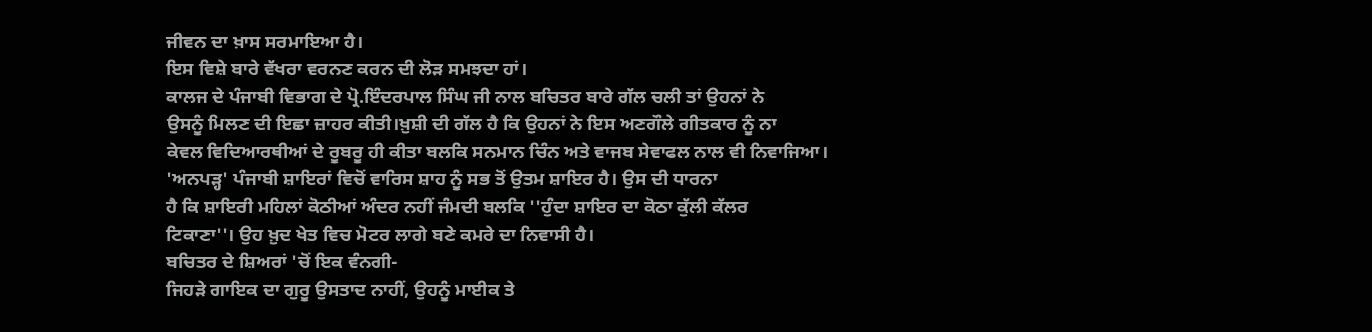ਜੀਵਨ ਦਾ ਖ਼ਾਸ ਸਰਮਾਇਆ ਹੈ।
ਇਸ ਵਿਸ਼ੇ ਬਾਰੇ ਵੱਖਰਾ ਵਰਨਣ ਕਰਨ ਦੀ ਲੋੜ ਸਮਝਦਾ ਹਾਂ।
ਕਾਲਜ ਦੇ ਪੰਜਾਬੀ ਵਿਭਾਗ ਦੇ ਪ੍ਰੋ.ਇੰਦਰਪਾਲ ਸਿੰਘ ਜੀ ਨਾਲ ਬਚਿਤਰ ਬਾਰੇ ਗੱਲ ਚਲੀ ਤਾਂ ਉਹਨਾਂ ਨੇ
ਉਸਨੂੰ ਮਿਲਣ ਦੀ ਇਛਾ ਜ਼ਾਹਰ ਕੀਤੀ।ਖ਼ੁਸ਼ੀ ਦੀ ਗੱਲ ਹੈ ਕਿ ਉਹਨਾਂ ਨੇ ਇਸ ਅਣਗੌਲੇ ਗੀਤਕਾਰ ਨੂੰ ਨਾ
ਕੇਵਲ ਵਿਦਿਆਰਥੀਆਂ ਦੇ ਰੂਬਰੂ ਹੀ ਕੀਤਾ ਬਲਕਿ ਸਨਮਾਨ ਚਿੰਨ ਅਤੇ ਵਾਜਬ ਸੇਵਾਫਲ ਨਾਲ ਵੀ ਨਿਵਾਜਿਆ।
'ਅਨਪੜ੍ਹ' ਪੰਜਾਬੀ ਸ਼ਾਇਰਾਂ ਵਿਚੋਂ ਵਾਰਿਸ ਸ਼ਾਹ ਨੂੰ ਸਭ ਤੋਂ ਉਤਮ ਸ਼ਾਇਰ ਹੈ। ਉਸ ਦੀ ਧਾਰਨਾ
ਹੈ ਕਿ ਸ਼ਾਇਰੀ ਮਹਿਲਾਂ ਕੋਠੀਆਂ ਅੰਦਰ ਨਹੀਂ ਜੰਮਦੀ ਬਲਕਿ ''ਹੁੰਦਾ ਸ਼ਾਇਰ ਦਾ ਕੋਠਾ ਕੁੱਲੀ ਕੱਲਰ
ਟਿਕਾਣਾ''। ਉਹ ਖ਼ੁਦ ਖੇਤ ਵਿਚ ਮੋਟਰ ਲਾਗੇ ਬਣੇ ਕਮਰੇ ਦਾ ਨਿਵਾਸੀ ਹੈ।
ਬਚਿਤਰ ਦੇ ਸ਼ਿਅਰਾਂ 'ਚੋਂ ਇਕ ਵੰਨਗੀ-
ਜਿਹੜੇ ਗਾਇਕ ਦਾ ਗੁਰੂ ਉਸਤਾਦ ਨਾਹੀਂ, ਉਹਨੂੰ ਮਾਈਕ ਤੇ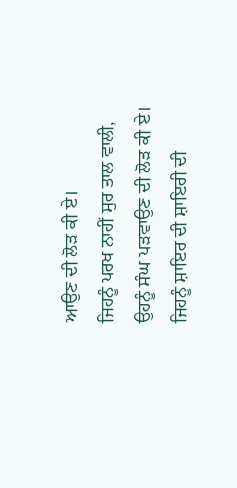ਆਉਣ ਦੀ ਲੋੜ ਕੀ ਏ।
ਜਿਹਨੂੰ ਪਰਖ ਨਾਹੀਂ ਸੁਰ ਤਾਲ ਵਾਲੀ, ਉਹਨੂੰ ਸੰਘ ਪੜਵਾਉਣ ਦੀ ਲੋੜ ਕੀ ਏ।
ਜਿਹਨੂੰ ਸ਼ਾਇਰ ਦੀ ਸ਼ਾਇਰੀ ਦੀ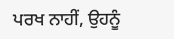ਪਰਖ ਨਾਹੀਂ, ਉਹਨੂੰ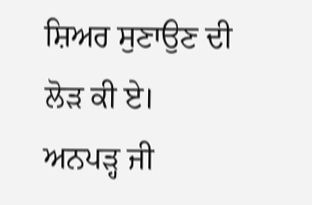ਸ਼ਿਅਰ ਸੁਣਾਉਣ ਦੀ ਲੋੜ ਕੀ ਏ।
ਅਨਪੜ੍ਹ ਜੀ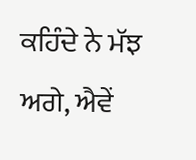ਕਹਿੰਦੇ ਨੇ ਮੱਝ ਅਗੇ, ਐਵੇਂ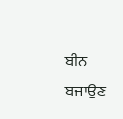ਬੀਨ ਬਜਾਉਣ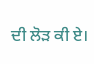ਦੀ ਲੋੜ ਕੀ ਏ।